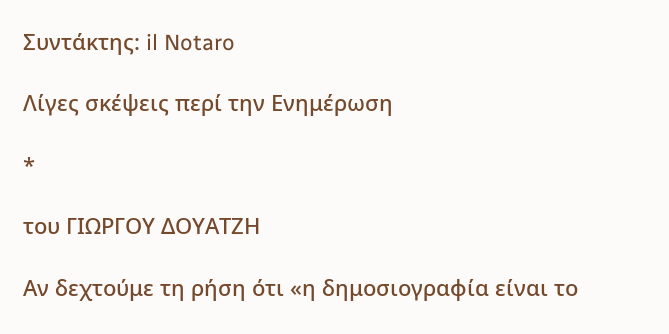Συντάκτης: il Notaro

Λίγες σκέψεις περί την Ενημέρωση

*

του ΓΙΩΡΓΟΥ ΔΟΥΑΤΖΗ

Αν δεχτούμε τη ρήση ότι «η δημοσιογραφία είναι το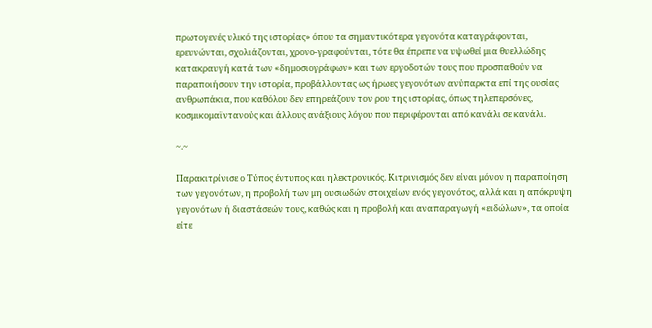πρωτογενές υλικό της ιστορίας» όπου τα σημαντικότερα γεγονότα καταγράφονται, ερευνώνται, σχολιάζονται, χρονο-γραφούνται, τότε θα έπρεπε να υψωθεί μια θυελλώδης κατακραυγή κατά των «δημοσιογράφων» και των εργοδοτών τους που προσπαθούν να παραποιήσουν την ιστορία, προβάλλοντας ως ήρωες γεγονότων ανύπαρκτα επί της ουσίας ανθρωπάκια, που καθόλου δεν επηρεάζουν τον ρου της ιστορίας, όπως τηλεπερσόνες, κοσμικομαϊντανούς και άλλους ανάξιους λόγου που περιφέρονται από κανάλι σε κανάλι.

~.~

Παρακιτρίνισε ο Τύπος έντυπος και ηλεκτρονικός. Κιτρινισμός δεν είναι μόνον η παραποίηση των γεγονότων, η προβολή των μη ουσιωδών στοιχείων ενός γεγονότος, αλλά και η απόκρυψη γεγονότων ή διαστάσεών τους, καθώς και η προβολή και αναπαραγωγή «ειδώλων», τα οποία είτε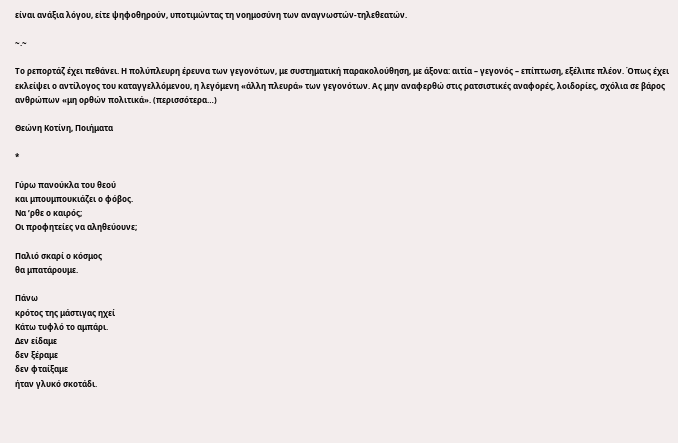είναι ανάξια λόγου, είτε ψηφοθηρούν, υποτιμώντας τη νοημοσύνη των αναγνωστών-τηλεθεατών.

~.~

Το ρεπορτάζ έχει πεθάνει. Η πολύπλευρη έρευνα των γεγονότων, με συστηματική παρακολούθηση, με άξονα: αιτία – γεγονός – επίπτωση, εξέλιπε πλέον. Όπως έχει εκλείψει ο αντίλογος του καταγγελλόμενου, η λεγόμενη «άλλη πλευρά» των γεγονότων. Ας μην αναφερθώ στις ρατσιστικές αναφορές, λοιδορίες, σχόλια σε βάρος ανθρώπων «μη ορθών πολιτικά». (περισσότερα…)

Θεώνη Κοτίνη, Ποιήματα

*

Γύρω πανούκλα του θεού
και μπουμπουκιάζει ο φόβος.
Να ’ρθε ο καιρός;
Οι προφητείες να αληθεύουνε;

Παλιό σκαρί ο κόσμος
θα μπατάρουμε.

Πάνω
κρότος της μάστιγας ηχεί
Κάτω τυφλό το αμπάρι.
Δεν είδαμε
δεν ξέραμε
δεν φταίξαμε
ήταν γλυκό σκοτάδι.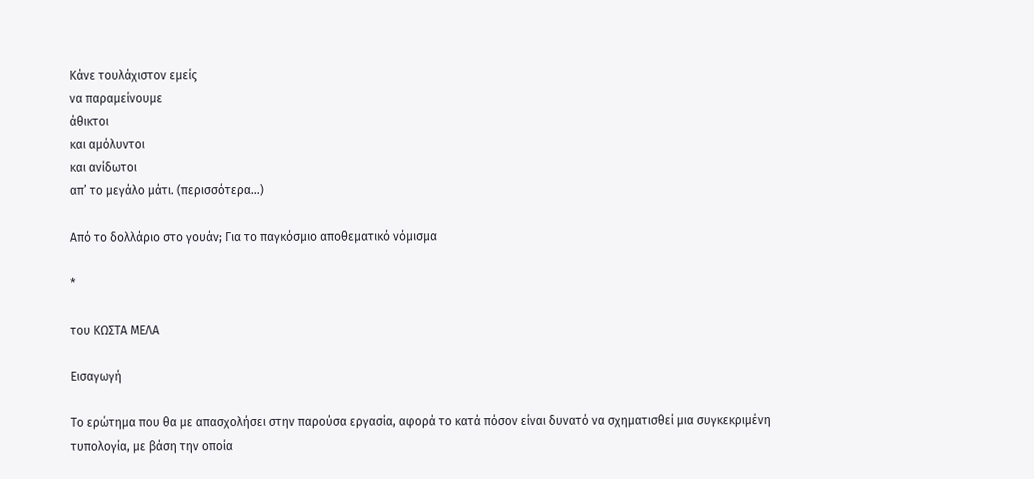Κάνε τουλάχιστον εμείς
να παραμείνουμε
άθικτοι
και αμόλυντοι
και ανίδωτοι
απ’ το μεγάλο μάτι. (περισσότερα…)

Από το δολλάριο στο γουάν; Για το παγκόσμιο αποθεματικό νόμισμα

*

του ΚΩΣΤΑ ΜΕΛΑ

Εισαγωγή

Το ερώτημα που θα με απασχολήσει στην παρούσα εργασία, αφορά το κατά πόσον είναι δυνατό να σχηματισθεί μια συγκεκριμένη τυπολογία, με βάση την οποία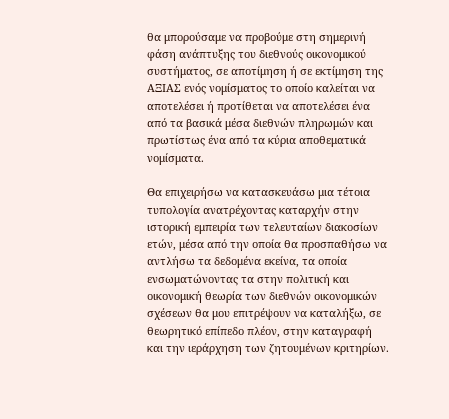θα μπορούσαμε να προβούμε στη σημερινή φάση ανάπτυξης του διεθνούς οικονομικού συστήματος, σε αποτίμηση ή σε εκτίμηση της ΑΞΙΑΣ ενός νομίσματος το οποίο καλείται να αποτελέσει ή προτίθεται να αποτελέσει ένα από τα βασικά μέσα διεθνών πληρωμών και πρωτίστως ένα από τα κύρια αποθεματικά νομίσματα.

Θα επιχειρήσω να κατασκευάσω μια τέτοια τυπολογία ανατρέχοντας καταρχήν στην ιστορική εμπειρία των τελευταίων διακοσίων ετών, μέσα από την οποία θα προσπαθήσω να αντλήσω τα δεδομένα εκείνα, τα οποία ενσωματώνοντας τα στην πολιτική και οικονομική θεωρία των διεθνών οικονομικών σχέσεων θα μου επιτρέψουν να καταλήξω, σε θεωρητικό επίπεδο πλέον, στην καταγραφή και την ιεράρχηση των ζητουμένων κριτηρίων.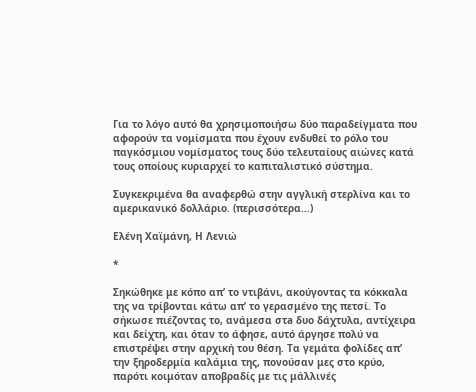Για το λόγο αυτό θα χρησιμοποιήσω δύο παραδείγματα που αφορούν τα νομίσματα που έχουν ενδυθεί το ρόλο του παγκόσμιου νομίσματος τους δύο τελευταίους αιώνες κατά τους οποίους κυριαρχεί το καπιταλιστικό σύστημα.

Συγκεκριμένα θα αναφερθώ στην αγγλική στερλίνα και το αμερικανικό δολλάριο. (περισσότερα…)

Ελένη Χαϊμάνη, Η Λενιώ

*

Σηκώθηκε με κόπο απ’ το ντιβάνι, ακούγοντας τα κόκκαλα της να τρίβονται κάτω απ’ το γερασμένο της πετσί. Το σήκωσε πιέζοντας το, ανάμεσα στa δυο δάχτυλα, αντίχειρα και δείχτη, και όταν το άφησε, αυτό άργησε πολύ να επιστρέψει στην αρχική του θέση. Τα γεμάτα φολίδες απ’ την ξηροδερμία καλάμια της, πονούσαν μες στο κρύο, παρότι κοιμόταν αποβραδίς με τις μάλλινές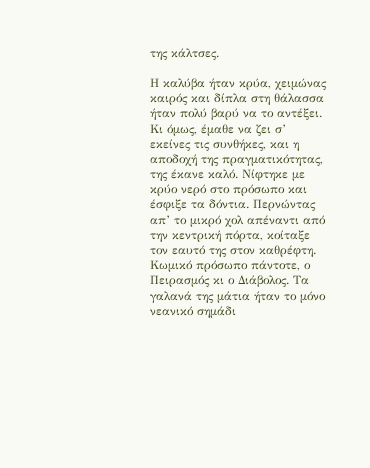της κάλτσες.

Η καλύβα ήταν κρύα, χειμώνας καιρός και δίπλα στη θάλασσα ήταν πολύ βαρύ να το αντέξει. Κι όμως, έμαθε να ζει σ’ εκείνες τις συνθήκες, και η αποδοχή της πραγματικότητας, της έκανε καλό. Νίφτηκε με κρύο νερό στο πρόσωπο και έσφιξε τα δόντια. Περνώντας απ’ το μικρό χολ απέναντι από την κεντρική πόρτα, κοίταξε τον εαυτό της στον καθρέφτη. Κωμικό πρόσωπο πάντοτε, ο Πειρασμός κι ο Διάβολος. Τα γαλανά της μάτια ήταν το μόνο νεανικό σημάδι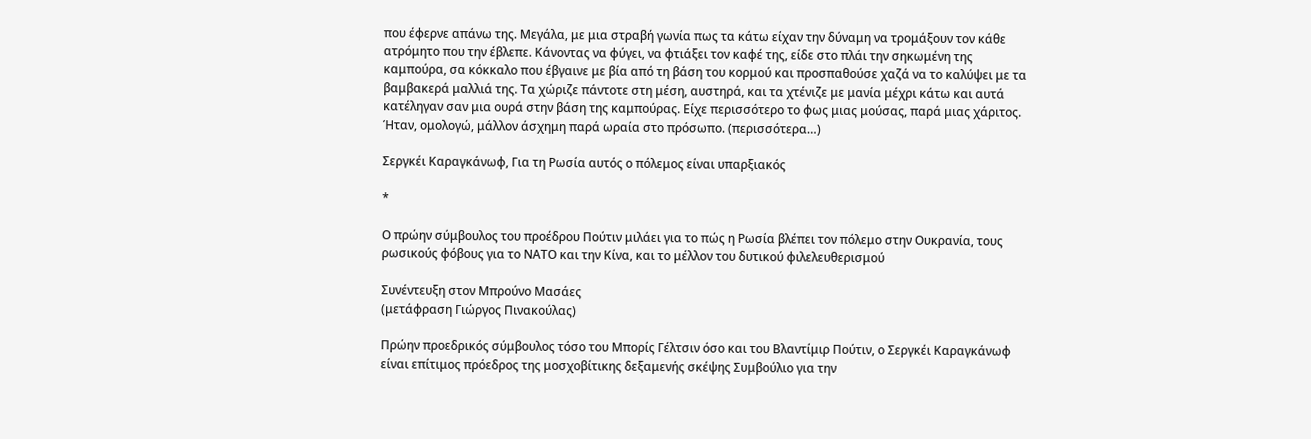που έφερνε απάνω της. Μεγάλα, με μια στραβή γωνία πως τα κάτω είχαν την δύναμη να τρομάξουν τον κάθε ατρόμητο που την έβλεπε. Κάνοντας να φύγει, να φτιάξει τον καφέ της, είδε στο πλάι την σηκωμένη της καμπούρα, σα κόκκαλο που έβγαινε με βία από τη βάση του κορμού και προσπαθούσε χαζά να το καλύψει με τα βαμβακερά μαλλιά της. Τα χώριζε πάντοτε στη μέση, αυστηρά, και τα χτένιζε με μανία μέχρι κάτω και αυτά κατέληγαν σαν μια ουρά στην βάση της καμπούρας. Είχε περισσότερο το φως μιας μούσας, παρά μιας χάριτος. Ήταν, ομολογώ, μάλλον άσχημη παρά ωραία στο πρόσωπο. (περισσότερα…)

Σεργκέι Καραγκάνωφ, Για τη Ρωσία αυτός ο πόλεμος είναι υπαρξιακός

*

Ο πρώην σύμβουλος του προέδρου Πούτιν μιλάει για το πώς η Ρωσία βλέπει τον πόλεμο στην Ουκρανία, τους ρωσικούς φόβους για το ΝΑΤΟ και την Κίνα, και το μέλλον του δυτικού φιλελευθερισμού

Συνέντευξη στον Μπρούνο Μασάες
(μετάφραση Γιώργος Πινακούλας)

Πρώην προεδρικός σύμβουλος τόσο του Μπορίς Γέλτσιν όσο και του Βλαντίμιρ Πούτιν, ο Σεργκέι Καραγκάνωφ είναι επίτιμος πρόεδρος της μοσχοβίτικης δεξαμενής σκέψης Συμβούλιο για την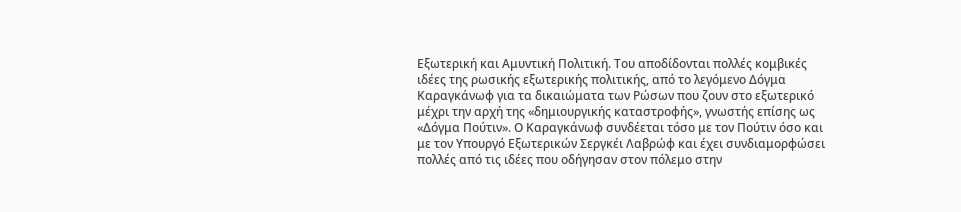Εξωτερική και Αμυντική Πολιτική. Του αποδίδονται πολλές κομβικές ιδέες της ρωσικής εξωτερικής πολιτικής, από το λεγόμενο Δόγμα Καραγκάνωφ για τα δικαιώματα των Ρώσων που ζουν στο εξωτερικό μέχρι την αρχή της «δημιουργικής καταστροφής», γνωστής επίσης ως «Δόγμα Πούτιν». Ο Καραγκάνωφ συνδέεται τόσο με τον Πούτιν όσο και με τον Υπουργό Εξωτερικών Σεργκέι Λαβρώφ και έχει συνδιαμορφώσει πολλές από τις ιδέες που οδήγησαν στον πόλεμο στην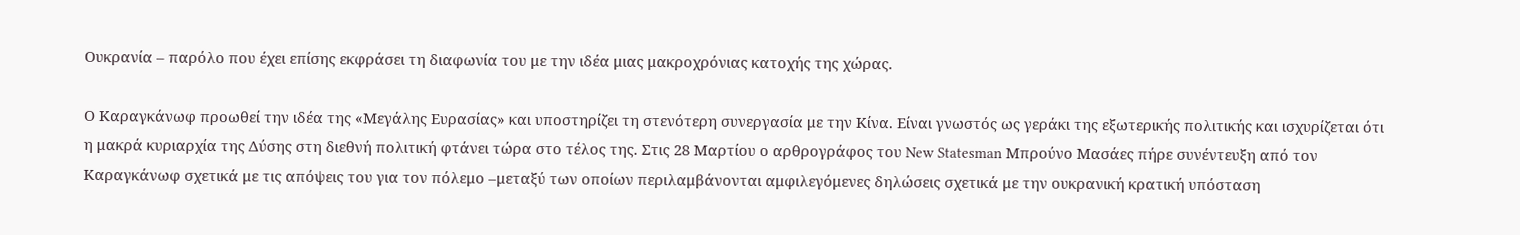Ουκρανία – παρόλο που έχει επίσης εκφράσει τη διαφωνία του με την ιδέα μιας μακροχρόνιας κατοχής της χώρας.

Ο Καραγκάνωφ προωθεί την ιδέα της «Μεγάλης Ευρασίας» και υποστηρίζει τη στενότερη συνεργασία με την Κίνα. Είναι γνωστός ως γεράκι της εξωτερικής πολιτικής και ισχυρίζεται ότι η μακρά κυριαρχία της Δύσης στη διεθνή πολιτική φτάνει τώρα στο τέλος της. Στις 28 Μαρτίου ο αρθρογράφος του New Statesman Μπρούνο Μασάες πήρε συνέντευξη από τον Καραγκάνωφ σχετικά με τις απόψεις του για τον πόλεμο –μεταξύ των οποίων περιλαμβάνονται αμφιλεγόμενες δηλώσεις σχετικά με την ουκρανική κρατική υπόσταση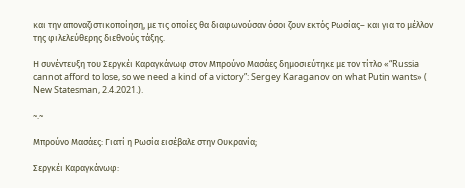και την αποναζιστικοποίηση, με τις οποίες θα διαφωνούσαν όσοι ζουν εκτός Ρωσίας– και για το μέλλον της φιλελεύθερης διεθνούς τάξης.

Η συνέντευξη του Σεργκέι Καραγκάνωφ στον Μπρούνο Μασάες δημοσιεύτηκε με τον τίτλο «“Russia cannot afford to lose, so we need a kind of a victory”: Sergey Karaganov on what Putin wants» ( New Statesman, 2.4.2021.).

~.~

Μπρούνο Μασάες: Γιατί η Ρωσία εισέβαλε στην Ουκρανία;

Σεργκέι Καραγκάνωφ: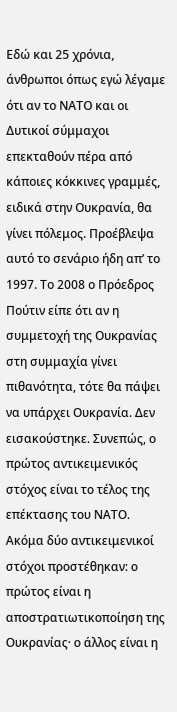Εδώ και 25 χρόνια, άνθρωποι όπως εγώ λέγαμε ότι αν το ΝΑΤΟ και οι Δυτικοί σύμμαχοι επεκταθούν πέρα από κάποιες κόκκινες γραμμές, ειδικά στην Ουκρανία, θα γίνει πόλεμος. Προέβλεψα αυτό το σενάριο ήδη απ’ το 1997. Το 2008 ο Πρόεδρος Πούτιν είπε ότι αν η συμμετοχή της Ουκρανίας στη συμμαχία γίνει πιθανότητα, τότε θα πάψει να υπάρχει Ουκρανία. Δεν εισακούστηκε. Συνεπώς, ο πρώτος αντικειμενικός στόχος είναι το τέλος της επέκτασης του ΝΑΤΟ. Ακόμα δύο αντικειμενικοί στόχοι προστέθηκαν: ο πρώτος είναι η αποστρατιωτικοποίηση της Ουκρανίας· ο άλλος είναι η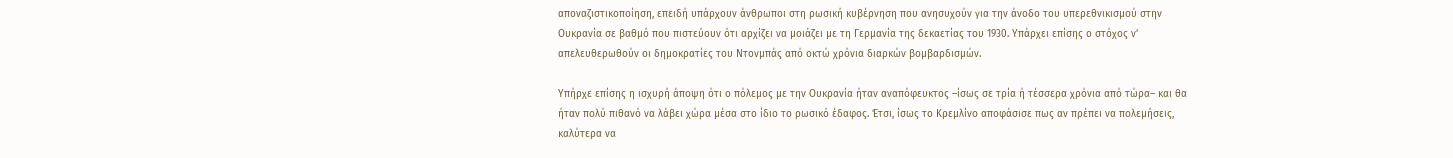αποναζιστικοποίηση, επειδή υπάρχουν άνθρωποι στη ρωσική κυβέρνηση που ανησυχούν για την άνοδο του υπερεθνικισμού στην Ουκρανία σε βαθμό που πιστεύουν ότι αρχίζει να μοιάζει με τη Γερμανία της δεκαετίας του 1930. Υπάρχει επίσης ο στόχος ν’ απελευθερωθούν οι δημοκρατίες του Ντονμπάς από οκτώ χρόνια διαρκών βομβαρδισμών.

Υπήρχε επίσης η ισχυρή άποψη ότι ο πόλεμος με την Ουκρανία ήταν αναπόφευκτος –ίσως σε τρία ή τέσσερα χρόνια από τώρα– και θα ήταν πολύ πιθανό να λάβει χώρα μέσα στο ίδιο το ρωσικό έδαφος. Έτσι, ίσως το Κρεμλίνο αποφάσισε πως αν πρέπει να πολεμήσεις, καλύτερα να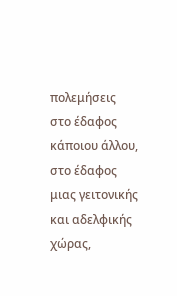πολεμήσεις στο έδαφος κάποιου άλλου, στο έδαφος μιας γειτονικής και αδελφικής χώρας,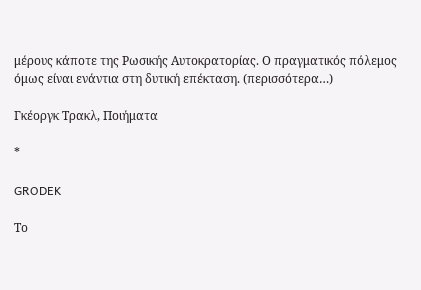μέρους κάποτε της Ρωσικής Αυτοκρατορίας. Ο πραγματικός πόλεμος όμως είναι ενάντια στη δυτική επέκταση. (περισσότερα…)

Γκέοργκ Τρακλ, Ποιήματα

*

GRODEK

Το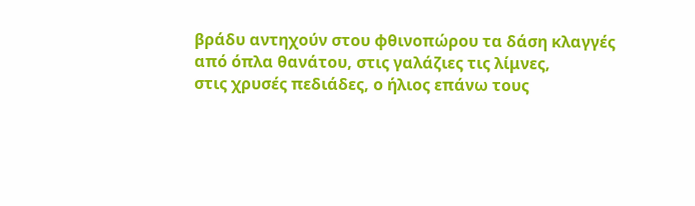βράδυ αντηχούν στου φθινοπώρου τα δάση κλαγγές
από όπλα θανάτου, στις γαλάζιες τις λίμνες,
στις χρυσές πεδιάδες, ο ήλιος επάνω τους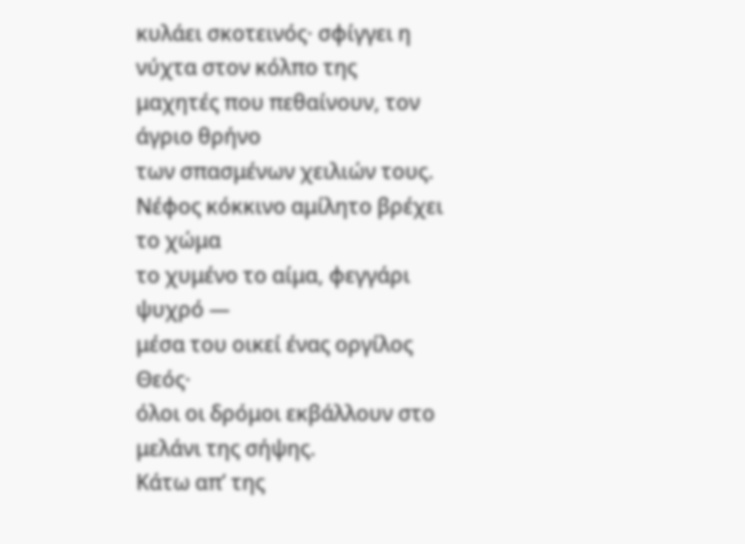κυλάει σκοτεινός· σφίγγει η νύχτα στον κόλπο της
μαχητές που πεθαίνουν, τον άγριο θρήνο
των σπασμένων χειλιών τους.
Νέφος κόκκινο αμίλητο βρέχει το χώμα
το χυμένο το αίμα, φεγγάρι ψυχρό ―
μέσα του οικεί ένας οργίλος Θεός·
όλοι οι δρόμοι εκβάλλουν στο μελάνι της σήψης.
Κάτω απ’ της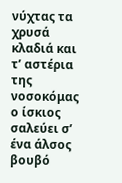νύχτας τα χρυσά κλαδιά και τ’ αστέρια
της νοσοκόμας ο ίσκιος σαλεύει σ’ ένα άλσος βουβό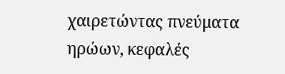χαιρετώντας πνεύματα ηρώων, κεφαλές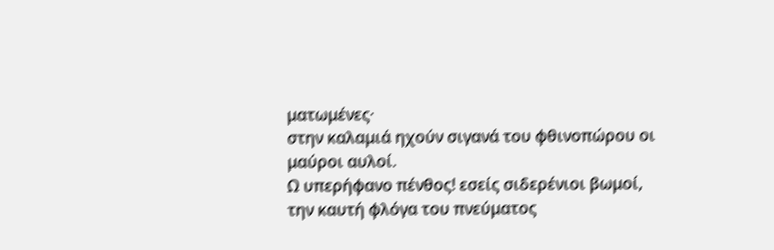ματωμένες·
στην καλαμιά ηχούν σιγανά του φθινοπώρου οι μαύροι αυλοί.
Ω υπερήφανο πένθος! εσείς σιδερένιοι βωμοί,
την καυτή φλόγα του πνεύματος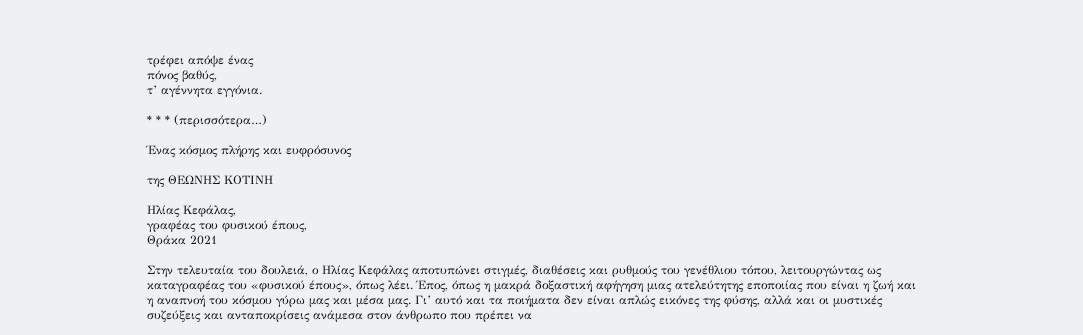τρέφει απόψε ένας
πόνος βαθύς,
τ’ αγέννητα εγγόνια.

* * * (περισσότερα…)

Ένας κόσμος πλήρης και ευφρόσυνος

της ΘΕΩΝΗΣ ΚΟΤΙΝΗ

Ηλίας Κεφάλας,
γραφέας του φυσικού έπους,
Θράκα 2021

Στην τελευταία του δουλειά, ο Ηλίας Κεφάλας αποτυπώνει στιγμές, διαθέσεις και ρυθμούς του γενέθλιου τόπου, λειτουργώντας ως καταγραφέας του «φυσικού έπους», όπως λέει. Έπος, όπως η μακρά δοξαστική αφήγηση μιας ατελεύτητης εποποιίας που είναι η ζωή και η αναπνοή του κόσμου γύρω μας και μέσα μας. Γι’ αυτό και τα ποιήματα δεν είναι απλώς εικόνες της φύσης, αλλά και οι μυστικές συζεύξεις και ανταποκρίσεις ανάμεσα στον άνθρωπο που πρέπει να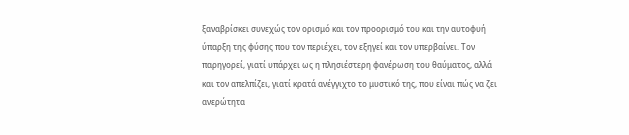ξαναβρίσκει συνεχώς τον ορισμό και τον προορισμό του και την αυτοφυή ύπαρξη της φύσης που τον περιέχει, τον εξηγεί και τον υπερβαίνει. Τον παρηγορεί, γιατί υπάρχει ως η πλησιέστερη φανέρωση του θαύματος, αλλά και τον απελπίζει, γιατί κρατά ανέγγιχτο το μυστικό της, που είναι πώς να ζει ανερώτητα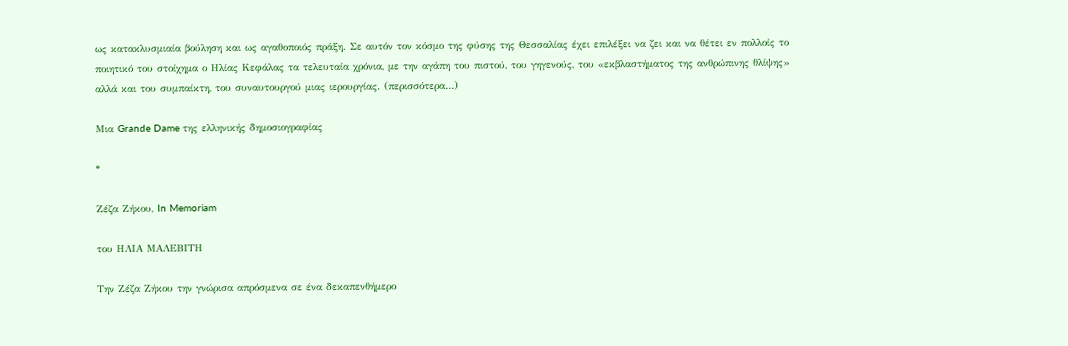ως κατακλυσμιαία βούληση και ως αγαθοποιός πράξη. Σε αυτόν τον κόσμο της φύσης της Θεσσαλίας έχει επιλέξει να ζει και να θέτει εν πολλοίς το ποιητικό του στοίχημα ο Ηλίας Κεφάλας τα τελευταία χρόνια, με την αγάπη του πιστού, του γηγενούς, του «εκβλαστήματος της ανθρώπινης θλίψης» αλλά και του συμπαίκτη, του συναυτουργού μιας ιερουργίας. (περισσότερα…)

Μια Grande Dame της ελληνικής δημοσιογραφίας

*

Ζέζα Ζήκου, In Memoriam

του ΗΛΙΑ ΜΑΛΕΒΙΤΗ

Την Ζέζα Ζήκου την γνώρισα απρόσμενα σε ένα δεκαπενθήμερο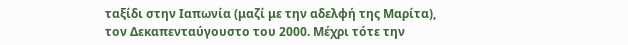ταξίδι στην Ιαπωνία (μαζί με την αδελφή της Μαρίτα), τον Δεκαπενταύγουστο του 2000. Μέχρι τότε την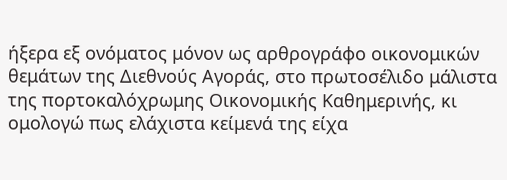ήξερα εξ ονόματος μόνον ως αρθρογράφο οικονομικών θεμάτων της Διεθνούς Αγοράς, στο πρωτοσέλιδο μάλιστα της πορτοκαλόχρωμης Οικονομικής Καθημερινής, κι ομολογώ πως ελάχιστα κείμενά της είχα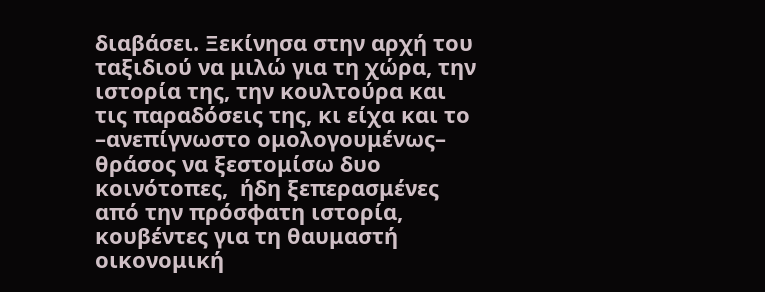διαβάσει. Ξεκίνησα στην αρχή του ταξιδιού να μιλώ για τη χώρα, την ιστορία της, την κουλτούρα και τις παραδόσεις της, κι είχα και το –ανεπίγνωστο ομολογουμένως– θράσος να ξεστομίσω δυο κοινότοπες,  ήδη ξεπερασμένες από την πρόσφατη ιστορία, κουβέντες για τη θαυμαστή οικονομική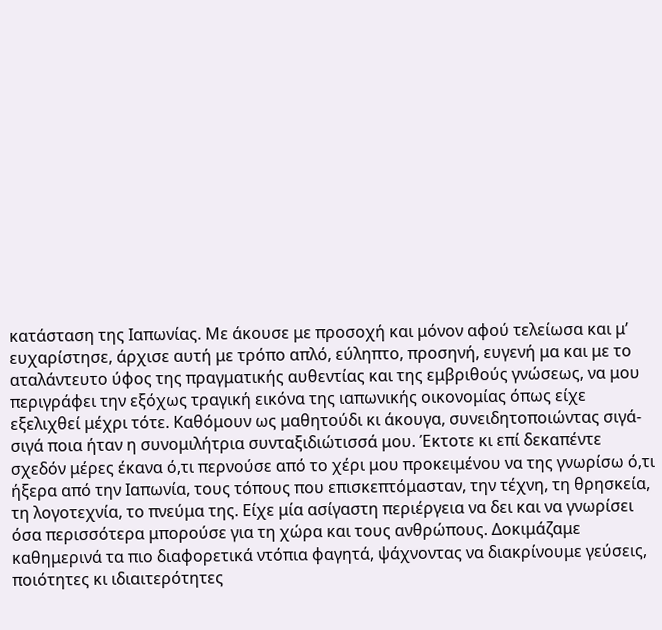κατάσταση της Ιαπωνίας. Με άκουσε με προσοχή και μόνον αφού τελείωσα και μ’ ευχαρίστησε, άρχισε αυτή με τρόπο απλό, εύληπτο, προσηνή, ευγενή μα και με το αταλάντευτο ύφος της πραγματικής αυθεντίας και της εμβριθούς γνώσεως, να μου περιγράφει την εξόχως τραγική εικόνα της ιαπωνικής οικονομίας όπως είχε εξελιχθεί μέχρι τότε. Καθόμουν ως μαθητούδι κι άκουγα, συνειδητοποιώντας σιγά-σιγά ποια ήταν η συνομιλήτρια συνταξιδιώτισσά μου. Έκτοτε κι επί δεκαπέντε σχεδόν μέρες έκανα ό,τι περνούσε από το χέρι μου προκειμένου να της γνωρίσω ό,τι ήξερα από την Ιαπωνία, τους τόπους που επισκεπτόμασταν, την τέχνη, τη θρησκεία, τη λογοτεχνία, το πνεύμα της. Είχε μία ασίγαστη περιέργεια να δει και να γνωρίσει όσα περισσότερα μπορούσε για τη χώρα και τους ανθρώπους. Δοκιμάζαμε καθημερινά τα πιο διαφορετικά ντόπια φαγητά, ψάχνοντας να διακρίνουμε γεύσεις, ποιότητες κι ιδιαιτερότητες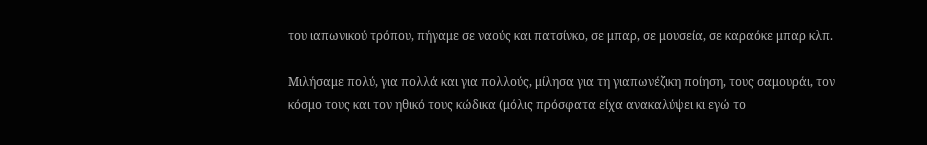του ιαπωνικού τρόπου, πήγαμε σε ναούς και πατσίνκο, σε μπαρ, σε μουσεία, σε καραόκε μπαρ κλπ.

Μιλήσαμε πολύ, για πολλά και για πολλούς, μίλησα για τη γιαπωνέζικη ποίηση, τους σαμουράι, τον κόσμο τους και τον ηθικό τους κώδικα (μόλις πρόσφατα είχα ανακαλύψει κι εγώ το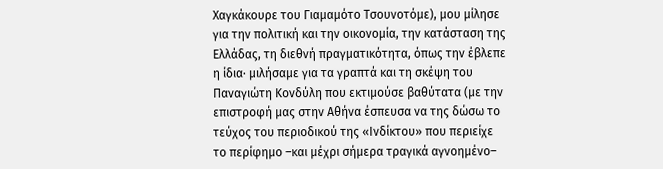Χαγκάκουρε του Γιαμαμότο Τσουνοτόμε), μου μίλησε για την πολιτική και την οικονομία, την κατάσταση της Ελλάδας, τη διεθνή πραγματικότητα, όπως την έβλεπε η ίδια· μιλήσαμε για τα γραπτά και τη σκέψη του Παναγιώτη Κονδύλη που εκτιμούσε βαθύτατα (με την επιστροφή μας στην Αθήνα έσπευσα να της δώσω το τεύχος του περιοδικού της «Ινδίκτου» που περιείχε το περίφημο –και μέχρι σήμερα τραγικά αγνοημένο–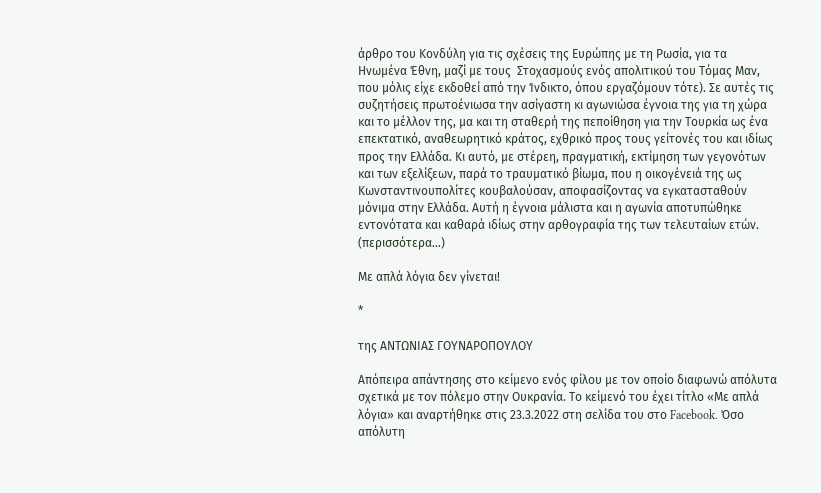άρθρο του Κονδύλη για τις σχέσεις της Ευρώπης με τη Ρωσία, για τα Ηνωμένα Έθνη, μαζί με τους  Στοχασμούς ενός απολιτικού του Τόμας Μαν, που μόλις είχε εκδοθεί από την Ίνδικτο, όπου εργαζόμουν τότε). Σε αυτές τις συζητήσεις πρωτοένιωσα την ασίγαστη κι αγωνιώσα έγνοια της για τη χώρα και το μέλλον της, μα και τη σταθερή της πεποίθηση για την Τουρκία ως ένα επεκτατικό, αναθεωρητικό κράτος, εχθρικό προς τους γείτονές του και ιδίως προς την Ελλάδα. Κι αυτό, με στέρεη, πραγματική, εκτίμηση των γεγονότων και των εξελίξεων, παρά το τραυματικό βίωμα, που η οικογένειά της ως Κωνσταντινουπολίτες κουβαλούσαν, αποφασίζοντας να εγκατασταθούν μόνιμα στην Ελλάδα. Αυτή η έγνοια μάλιστα και η αγωνία αποτυπώθηκε εντονότατα και καθαρά ιδίως στην αρθογραφία της των τελευταίων ετών. (περισσότερα…)

Με απλά λόγια δεν γίνεται!

*

της ΑΝΤΩΝΙΑΣ ΓΟΥΝΑΡΟΠΟΥΛΟΥ

Απόπειρα απάντησης στο κείμενο ενός φίλου με τον οποίο διαφωνώ απόλυτα σχετικά με τον πόλεμο στην Ουκρανία. Το κείμενό του έχει τίτλο «Με απλά λόγια» και αναρτήθηκε στις 23.3.2022 στη σελίδα του στο Facebook. Όσο απόλυτη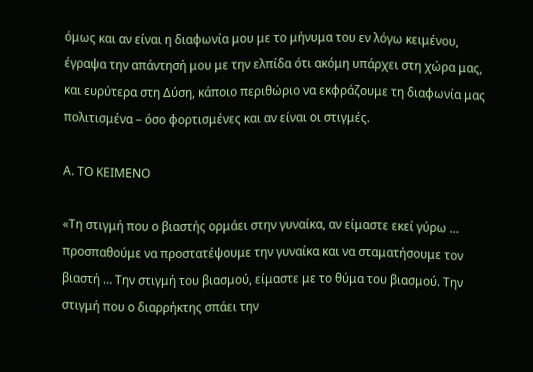όμως και αν είναι η διαφωνία μου με το μήνυμα του εν λόγω κειμένου, έγραψα την απάντησή μου με την ελπίδα ότι ακόμη υπάρχει στη χώρα μας, και ευρύτερα στη Δύση, κάποιο περιθώριο να εκφράζουμε τη διαφωνία μας πολιτισμένα – όσο φορτισμένες και αν είναι οι στιγμές.

Α. ΤΟ ΚΕΙΜΕΝΟ

«Τη στιγμή που ο βιαστής ορμάει στην γυναίκα, αν είμαστε εκεί γύρω … προσπαθούμε να προστατέψουμε την γυναίκα και να σταματήσουμε τον βιαστή … Την στιγμή του βιασμού, είμαστε με το θύμα του βιασμού. Την στιγμή που ο διαρρήκτης σπάει την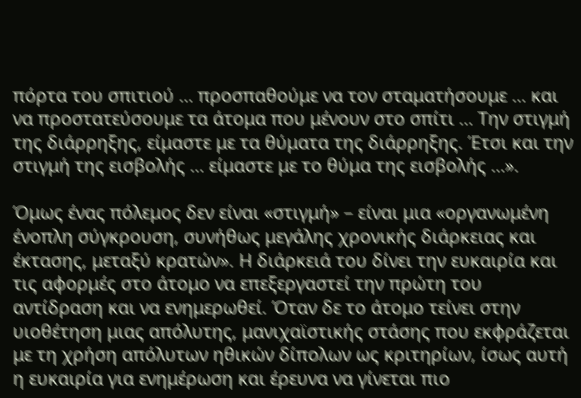πόρτα του σπιτιού … προσπαθούμε να τον σταματήσουμε … και να προστατεύσουμε τα άτομα που μένουν στο σπίτι … Την στιγμή της διάρρηξης, είμαστε με τα θύματα της διάρρηξης. Έτσι και την στιγμή της εισβολής … είμαστε με το θύμα της εισβολής …».

Όμως ένας πόλεμος δεν είναι «στιγμή» – είναι μια «οργανωμένη ένοπλη σύγκρουση, συνήθως μεγάλης χρονικής διάρκειας και έκτασης, μεταξύ κρατών». Η διάρκειά του δίνει την ευκαιρία και τις αφορμές στο άτομο να επεξεργαστεί την πρώτη του αντίδραση και να ενημερωθεί. Όταν δε το άτομο τείνει στην υιοθέτηση μιας απόλυτης, μανιχαϊστικής στάσης που εκφράζεται με τη χρήση απόλυτων ηθικών δίπολων ως κριτηρίων, ίσως αυτή η ευκαιρία για ενημέρωση και έρευνα να γίνεται πιο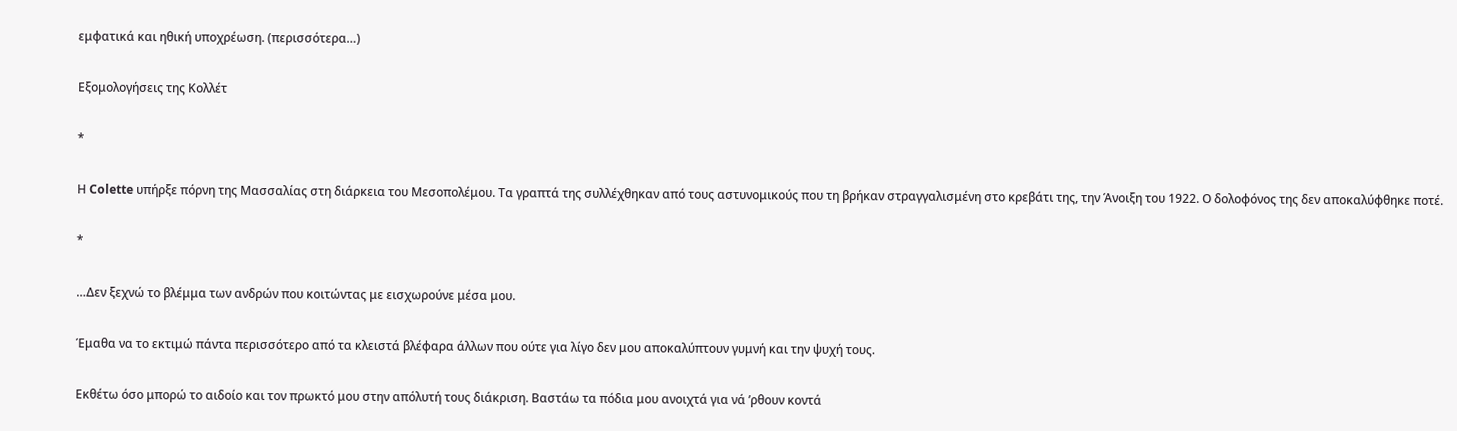εμφατικά και ηθική υποχρέωση. (περισσότερα…)

Εξομολογήσεις της Κολλέτ

*

Η Colette υπήρξε πόρνη της Μασσαλίας στη διάρκεια του Μεσοπολέμου. Τα γραπτά της συλλέχθηκαν από τους αστυνομικούς που τη βρήκαν στραγγαλισμένη στο κρεβάτι της, την Άνοιξη του 1922. Ο δολοφόνος της δεν αποκαλύφθηκε ποτέ.

*

…Δεν ξεχνώ το βλέμμα των ανδρών που κοιτώντας με εισχωρούνε μέσα μου.

Έμαθα να το εκτιμώ πάντα περισσότερο από τα κλειστά βλέφαρα άλλων που ούτε για λίγο δεν μου αποκαλύπτουν γυμνή και την ψυχή τους.

Εκθέτω όσο μπορώ το αιδοίο και τον πρωκτό μου στην απόλυτή τους διάκριση. Βαστάω τα πόδια μου ανοιχτά για νά ’ρθουν κοντά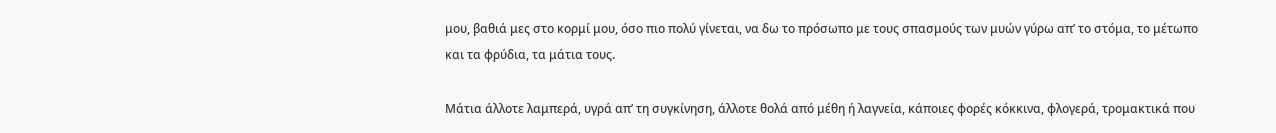μου, βαθιά μες στο κορμί μου, όσο πιο πολύ γίνεται, να δω το πρόσωπο με τους σπασμούς των μυών γύρω απ’ το στόμα, το μέτωπο και τα φρύδια, τα μάτια τους.

Μάτια άλλοτε λαμπερά, υγρά απ’ τη συγκίνηση, άλλοτε θολά από μέθη ή λαγνεία, κάποιες φορές κόκκινα, φλογερά, τρομακτικά που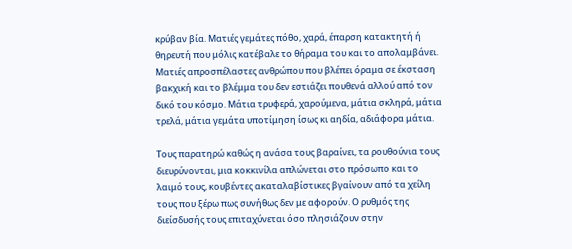κρύβαν βία. Ματιές γεμάτες πόθο, χαρά, έπαρση κατακτητή ή θηρευτή που μόλις κατέβαλε το θήραμα του και το απολαμβάνει. Ματιές απροσπέλαστες ανθρώπου που βλέπει όραμα σε έκσταση βακχική και το βλέμμα του δεν εστιάζει πουθενά αλλού από τον δικό του κόσμο. Μάτια τρυφερά, χαρούμενα, μάτια σκληρά, μάτια τρελά, μάτια γεμάτα υποτίμηση ίσως κι αηδία, αδιάφορα μάτια.

Τους παρατηρώ καθώς η ανάσα τους βαραίνει, τα ρουθούνια τους διευρύνονται, μια κοκκινίλα απλώνεται στο πρόσωπο και το λαιμό τους, κουβέντες ακαταλαβίστικες βγαίνουν από τα χείλη τους που ξέρω πως συνήθως δεν με αφορούν. Ο ρυθμός της διείσδυσής τους επιταχύνεται όσο πλησιάζουν στην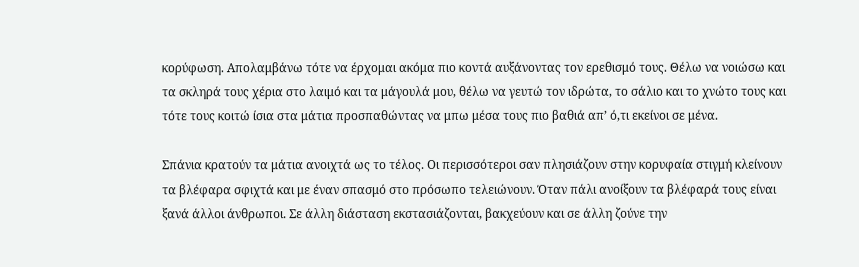κορύφωση. Απολαμβάνω τότε να έρχομαι ακόμα πιο κοντά αυξάνοντας τον ερεθισμό τους. Θέλω να νοιώσω και τα σκληρά τους χέρια στο λαιμό και τα μάγουλά μου, θέλω να γευτώ τον ιδρώτα, το σάλιο και το χνώτο τους και τότε τους κοιτώ ίσια στα μάτια προσπαθώντας να μπω μέσα τους πιο βαθιά απ’ ό,τι εκείνοι σε μένα.

Σπάνια κρατούν τα μάτια ανοιχτά ως το τέλος. Οι περισσότεροι σαν πλησιάζουν στην κορυφαία στιγμή κλείνουν τα βλέφαρα σφιχτά και με έναν σπασμό στο πρόσωπο τελειώνουν. Όταν πάλι ανοίξουν τα βλέφαρά τους είναι ξανά άλλοι άνθρωποι. Σε άλλη διάσταση εκστασιάζονται, βακχεύουν και σε άλλη ζούνε την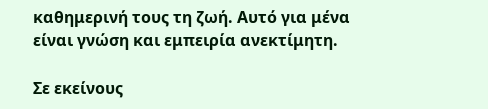καθημερινή τους τη ζωή. Αυτό για μένα είναι γνώση και εμπειρία ανεκτίμητη.

Σε εκείνους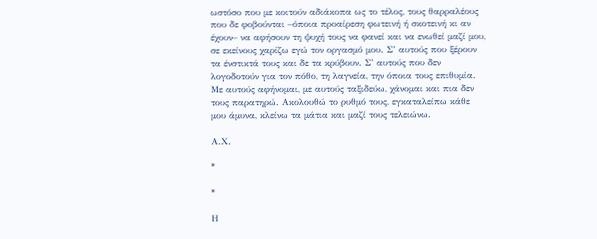ωστόσο που με κοιτούν αδιάκοπα ως το τέλος, τους θαρραλέους που δε φοβούνται –όποια προαίρεση φωτεινή ή σκοτεινή κι αν έχουν– να αφήσουν τη ψυχή τους να φανεί και να ενωθεί μαζί μου, σε εκείνους χαρίζω εγώ τον οργασμό μου. Σ’ αυτούς που ξέρουν τα ένστικτά τους και δε τα κρύβουν. Σ’ αυτούς που δεν λογοδοτούν για τον πόθο, τη λαγνεία, την όποια τους επιθυμία. Με αυτούς αφήνομαι, με αυτούς ταξιδεύω, χάνομαι και πια δεν τους παρατηρώ. Ακολουθώ το ρυθμό τους, εγκαταλείπω κάθε μου άμυνα, κλείνω τα μάτια και μαζί τους τελειώνω.

Α.Χ.

*

*

Η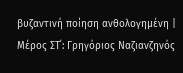βυζαντινή ποίηση ανθολογημένη | Μέρος ΣΤ΄: Γρηγόριος Ναζιανζηνός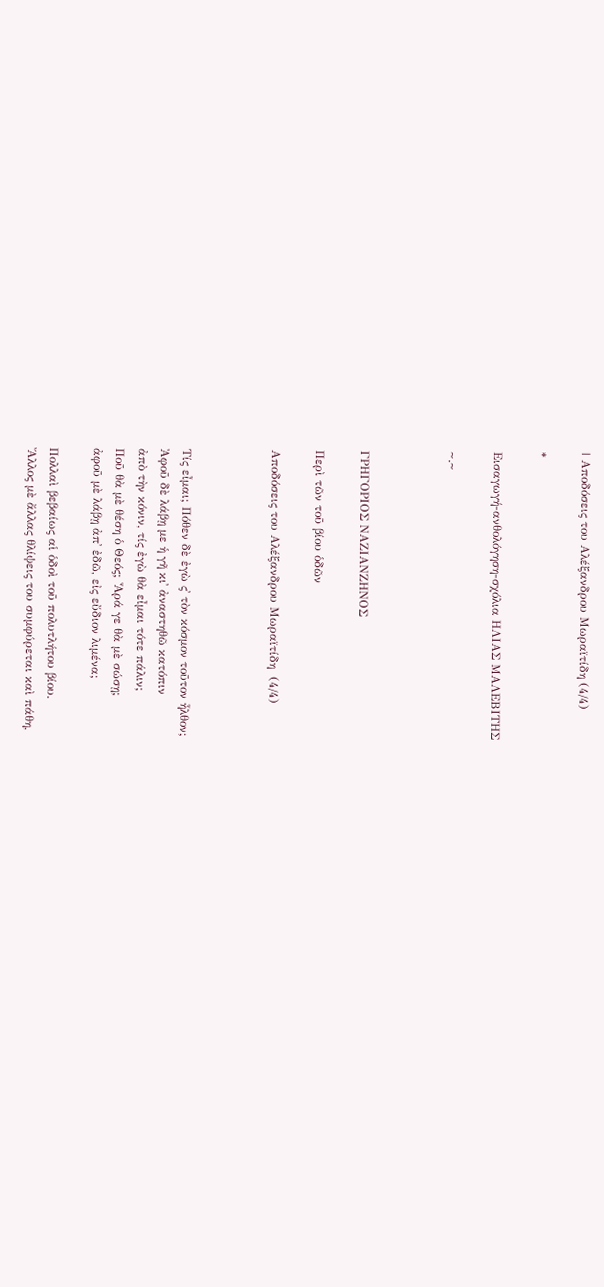| Αποδόσεις του Αλέξανδρου Μωραϊτίδη (4/4)

*

Εισαγωγή-ανθολόγηση-σχόλια ΗΛΙΑΣ ΜΑΛΕΒΙΤΗΣ

~.~



ΓΡΗΓΟΡΙΟΣ ΝΑΖΙΑΝΖΗΝΟΣ

Περὶ τῶν τοῦ βίου ὁδῶν

Αποδόσεις του Αλέξανδρου Μωραϊτίδη  (4/4)



Τίς εἶμαι; Πόθεν δὲ ἐγὼ ς᾽ τὸν κόσμον τοῦτον ἦλθον;
Ἀφοῦ δὲ λάβῃ με ἡ γῆ κι᾽ ἀναστηθῶ κατόπιν
ἀπὸ τὴν κόνιν, τίς ἐγὼ θὰ εἶμαι τότε πάλιν;
Ποῦ θὰ μὲ θέση ὁ Θεός; Ἆρά γε θὰ μὲ σώσῃ;
ἀφοῦ μὲ λάβῃ ἀπ᾽ ἐδῶ, εἰς εὔδιον λιμένα;

Πολλαὶ βεβαίως αἱ ὁδοὶ τοῦ πολυτλήτου βίου.
Ἄλλος μὲ ἄλλας θλίψεις του συμφύρεται καὶ πάθη,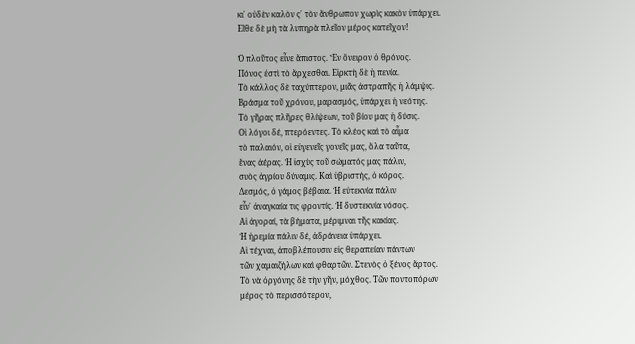κι᾽ οὐδὲν καλὸν ς᾽ τὸν ἄνθρωπον χωρὶς κακὸν ὑπάρχει.
Εἴθε δὲ μὴ τὰ λυπηρὰ πλεῖον μέρος κατεῖχον!

Ὁ πλοῦτος εἶνε ἄπιστος. Ἓν ὄνειρον ὁ θρόνος.
Πόνος ἐστὶ τὸ ἄρχεσθαι. Εἱρκτὴ δὲ ἡ πενία.
Τὸ κάλλος δὲ ταχύπτερον, μιᾶς ἀστραπῆς ἡ λάμψις.
Βράσμα τοῦ χρόνου, μαρασμός, ὑπάρχει ἡ νεότης.
Τὸ γῆρας πλῆρες θλίψεων, τοῦ βίου μας ἡ δύσις.
Οἱ λόγοι δέ, πτερόεντες. Τὸ κλέος καὶ τὸ αἷμα
τὸ παλαιόν, οἱ εὐγενεῖς γονεῖς μας, ὅλα ταῦτα,
ἕνας ἀέρας. Ἡ ἰσχὺς τοῦ σώματός μας πάλιν,
συὸς ἀγρίου δύναμις. Καὶ ὑβριστής, ὁ κόρος.
Δεσμός, ὁ γάμος βέβαια. Ἡ εὐτεκνία πάλιν
εἶν᾽ ἀναγκαία τις φροντίς. Ἡ δυστεκνία νόσος.
Αἱ ἀγοραί, τὰ βήματα, μέριμναι τῆς κακίας.
Ἡ ἠρεμία πάλιν δέ, ἀδράνεια ὑπάρχει.
Αἱ τέχναι, ἀποβλέπουσιν εἰς θεραπείαν πάντων
τῶν χαμαιζήλων καὶ φθαρτῶν. Στενὸς ὁ ξένος ἄρτος.
Τὸ νὰ ὀργόνης δὲ τὴν γῆν, μόχθος. Τῶν ποντοπόρων
μέρος τὸ περισσότερον,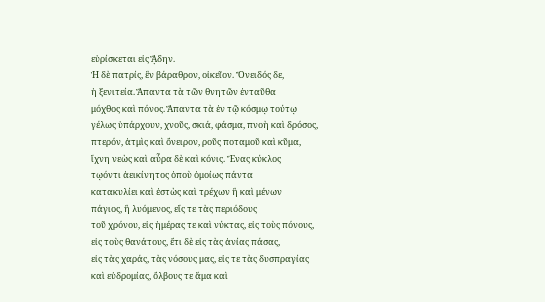εὑρίσκεται εἰς ᾍδην.
Ἡ δὲ πατρίς, ἓν βάραθρον, οἰκεῖον. Ὄνειδός δε,
ἡ ξενιτεία. Ἅπαντα τὰ τῶν θνητῶν ἐνταῦθα
μόχθος καὶ πόνος. Ἅπαντα τὰ ἐν τῷ κόσμῳ τούτῳ
γέλως ὑπάρχουν, χνοῦς, σκιά, φάσμα, πνοὴ καὶ δρόσος,
πτερόν, ἀτμὶς καὶ ὄνειρον, ροῦς ποταμοῦ καὶ κῦμα,
ἴχνη νεὼς καὶ αὖρα δὲ καὶ κόνις. Ἕνας κύκλος
τῳόντι ἀεικίνητος ὁποὺ ὁμοίως πάντα
κατακυλίει καὶ ἐστὼς καὶ τρέχων ἢ καὶ μένων
πάγιος, ἢ λυόμενος, εἴς τε τὰς περιόδους
τοῦ χρόνου, εἰς ἡμέρας τε καὶ νύκτας, εἰς τοὺς πόνους,
εἰς τοὺς θανάτους, ἔτι δὲ εἰς τὰς ἀνίας πάσας,
εἰς τὰς χαράς, τὰς νόσους μας, εἰς τε τὰς δυσπραγίας
καὶ εὐδρομίας, ὄλβους τε ἅμα καὶ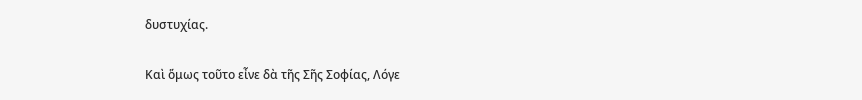δυστυχίας.

Καὶ ὅμως τοῦτο εἶνε δὰ τῆς Σῆς Σοφίας, Λόγε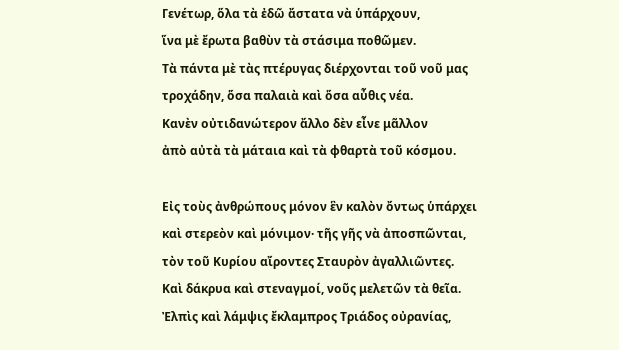Γενέτωρ, ὅλα τὰ ἐδῶ ἄστατα νὰ ὑπάρχουν,
ἵνα μὲ ἔρωτα βαθὺν τὰ στάσιμα ποθῶμεν.
Τὰ πάντα μὲ τὰς πτέρυγας διέρχονται τοῦ νοῦ μας
τροχάδην, ὅσα παλαιὰ καὶ ὅσα αὖθις νέα.
Κανὲν οὐτιδανώτερον ἄλλο δὲν εἶνε μᾶλλον
ἀπὸ αὐτὰ τὰ μάταια καὶ τὰ φθαρτὰ τοῦ κόσμου.

Εἰς τοὺς ἀνθρώπους μόνον ἓν καλὸν ὄντως ὑπάρχει
καὶ στερεὸν καὶ μόνιμον· τῆς γῆς νὰ ἀποσπῶνται,
τὸν τοῦ Κυρίου αἴροντες Σταυρὸν ἀγαλλιῶντες.
Καὶ δάκρυα καὶ στεναγμοί, νοῦς μελετῶν τὰ θεῖα.
Ἐλπὶς καὶ λάμψις ἔκλαμπρος Τριάδος οὐρανίας,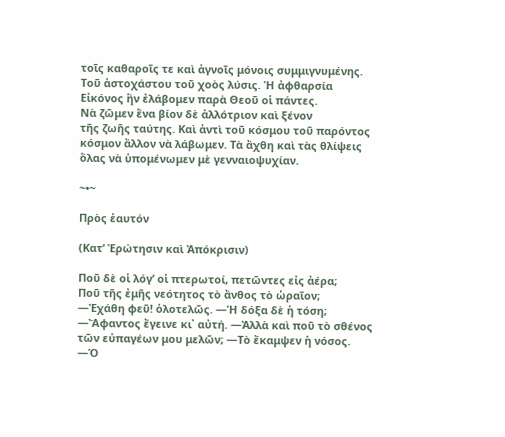τοῖς καθαροῖς τε καὶ ἁγνοῖς μόνοις συμμιγνυμένης.
Τοῦ ἀστοχάστου τοῦ χοὸς λύσις. Ἡ ἀφθαρσία
Εἰκόνος ἣν ἐλάβομεν παρὰ Θεοῦ οἱ πάντες.
Νὰ ζῶμεν ἕνα βίον δὲ ἀλλότριον καὶ ξένον
τῆς ζωῆς ταύτης. Καὶ ἀντὶ τοῦ κόσμου τοῦ παρόντος
κόσμον ἄλλον νὰ λάβωμεν. Τὰ ἄχθη καὶ τὰς θλίψεις
ὅλας νὰ ὑπομένωμεν μὲ γενναιοψυχίαν.

~•~

Πρὸς ἑαυτόν

(Κατ’ Ἐρώτησιν καὶ Ἀπόκρισιν)

Ποῦ δὲ οἱ λόγ’ οἱ πτερωτοί, πετῶντες εἰς ἀέρα;
Ποῦ τῆς ἐμῆς νεότητος τὸ ἄνθος τὸ ὡραῖον;
―Ἐχάθη φεῦ! ὁλοτελῶς. ―Ἡ δόξα δὲ ἡ τόση;
―Ἄφαντος ἔγεινε κι᾽ αὐτή. ―Ἀλλὰ καὶ ποῦ τὸ σθένος
τῶν εὐπαγέων μου μελῶν; ―Τὸ ἔκαμψεν ἡ νόσος.
―Ὁ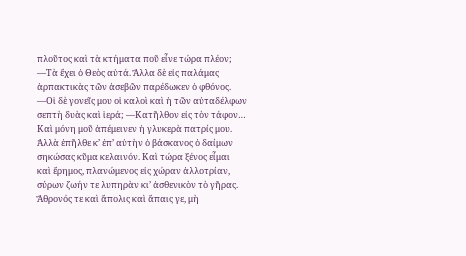πλοῦτος καὶ τὰ κτήματα ποῦ εἶνε τώρα πλέον;
―Τὰ ἔχει ὁ Θεὸς αὐτά. Ἄλλα δὲ εἰς παλάμας
ἁρπακτικὰς τῶν ἀσεβῶν παρέδωκεν ὁ φθόνος.
―Οἱ δὲ γονεῖς μου οἱ καλοὶ καὶ ἡ τῶν αὐταδέλφων
σεπτὴ δυὰς καὶ ἱερά; ―Κατῆλθον εἰς τὸν τάφον…
Καὶ μόνη μοῦ ἀπέμεινεν ἡ γλυκερὰ πατρίς μου.
Ἀλλὰ ἐπῆλθε κ’ ἐπ’ αὐτὴν ὁ βάσκανος ὁ δαίμων
σηκώσας κῦμα κελαινόν. Καὶ τώρα ξένος εἶμαι
καὶ ἔρημος, πλανώμενος εἰς χώραν ἀλλοτρίαν,
σύρων ζωήν τε λυπηρὰν κι’ ἀσθενικὸν τὸ γῆρας.
Ἄθρονός τε καὶ ἄπολις καὶ ἄπαις γε, μὴ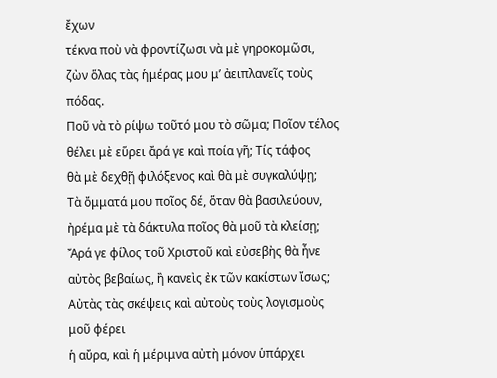ἔχων
τέκνα ποὺ νὰ φροντίζωσι νὰ μὲ γηροκομῶσι,
ζὼν ὅλας τὰς ἡμέρας μου μ’ ἀειπλανεῖς τοὺς πόδας.
Ποῦ νὰ τὸ ρίψω τοῦτό μου τὸ σῶμα; Ποῖον τέλος
θέλει μὲ εὕρει ἄρά γε καὶ ποία γῆ; Τίς τάφος
θὰ μὲ δεχθῇ φιλόξενος καὶ θὰ μὲ συγκαλύψῃ;
Τὰ ὄμματά μου ποῖος δέ, ὅταν θὰ βασιλεύουν,
ἠρέμα μὲ τὰ δάκτυλα ποῖος θὰ μοῦ τὰ κλείσῃ;
Ἄρά γε φίλος τοῦ Χριστοῦ καὶ εὐσεβὴς θὰ ἦνε
αὐτὸς βεβαίως, ἢ κανεὶς ἐκ τῶν κακίστων ἴσως;
Αὐτὰς τὰς σκέψεις καὶ αὐτοὺς τοὺς λογισμοὺς μοῦ φέρει
ἡ αὔρα, καὶ ἡ μέριμνα αὐτὴ μόνον ὑπάρχει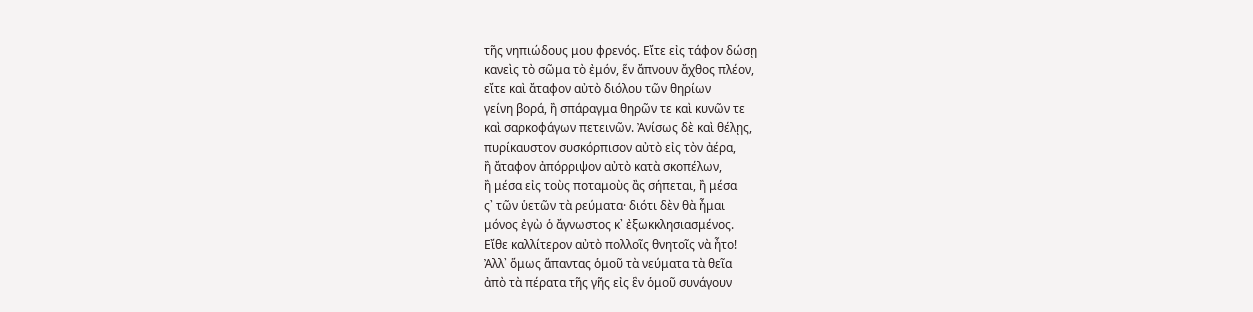τῆς νηπιώδους μου φρενός. Εἴτε εἰς τάφον δώσῃ
κανεὶς τὸ σῶμα τὸ ἐμόν, ἕν ἄπνουν ἄχθος πλέον,
εἴτε καὶ ἄταφον αὐτὸ διόλου τῶν θηρίων
γείνη βορά, ἢ σπάραγμα θηρῶν τε καὶ κυνῶν τε
καὶ σαρκοφάγων πετεινῶν. Ἀνίσως δὲ καὶ θέλῃς,
πυρίκαυστον συσκόρπισον αὐτὸ εἰς τὸν ἀέρα,
ἢ ἄταφον ἀπόρριψον αὐτὸ κατὰ σκοπέλων,
ἢ μέσα εἰς τοὺς ποταμοὺς ἂς σήπεται, ἢ μέσα
ς᾽ τῶν ὑετῶν τὰ ρεύματα· διότι δὲν θὰ ἦμαι
μόνος ἐγὼ ὁ ἄγνωστος κ᾽ ἐξωκκλησιασμένος.
Εἴθε καλλίτερον αὐτὸ πολλοῖς θνητοῖς νὰ ἦτο!
Ἀλλ᾽ ὅμως ἅπαντας ὁμοῦ τὰ νεύματα τὰ θεῖα
ἀπὸ τὰ πέρατα τῆς γῆς εἰς ἓν ὁμοῦ συνάγουν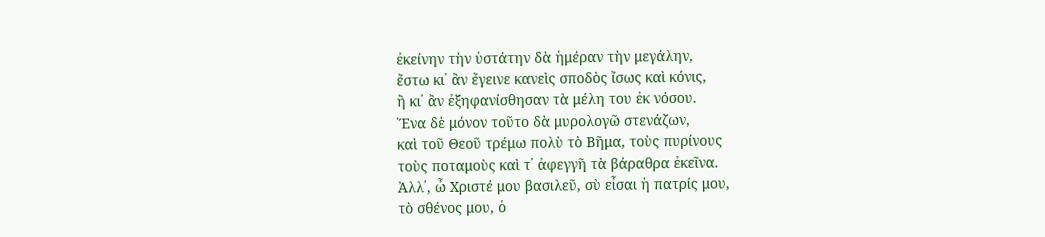ἐκείνην τὴν ὑστάτην δὰ ἡμέραν τὴν μεγάλην,
ἔστω κι᾽ ἂν ἔγεινε κανεὶς σποδὸς ἴσως καὶ κόνις,
ἢ κι᾽ ἂν ἐξηφανίσθησαν τὰ μέλη του ἐκ νόσου.
Ἕνα δὲ μόνον τοῦτο δὰ μυρολογῶ στενάζων,
καὶ τοῦ Θεοῦ τρέμω πολὺ τὸ Βῆμα, τοὺς πυρίνους
τοὺς ποταμοὺς καὶ τ᾽ ἀφεγγῆ τὰ βάραθρα ἐκεῖνα.
Ἀλλ᾽, ὦ Χριστέ μου βασιλεῦ, σὺ εἶσαι ἡ πατρίς μου,
τὸ σθένος μου, ὁ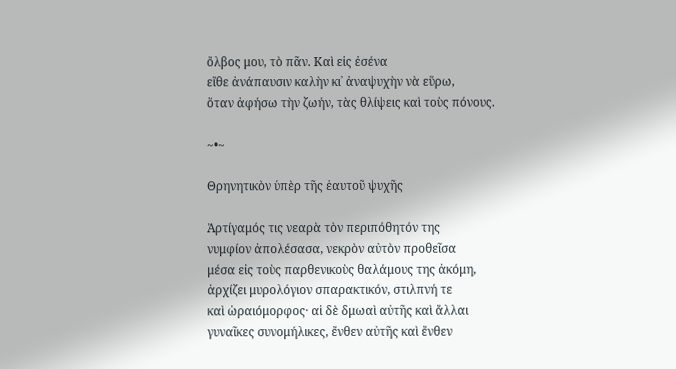ὄλβος μου, τὸ πᾶν. Καὶ εἰς ἐσένα
εἴθε ἀνάπαυσιν καλὴν κι᾽ ἀναψυχὴν νὰ εὕρω,
ὅταν ἀφήσω τὴν ζωήν, τὰς θλίψεις καὶ τοὺς πόνους.

~•~

Θρηνητικὸν ὑπὲρ τῆς ἑαυτοῦ ψυχῆς

Ἀρτίγαμός τις νεαρὰ τὸν περιπόθητόν της
νυμφίον ἀπολέσασα, νεκρὸν αὐτὸν προθεῖσα
μέσα εἰς τοὺς παρθενικοὺς θαλάμους της ἀκόμη,
ἀρχίζει μυρολόγιον σπαρακτικόν, στιλπνή τε
καὶ ὡραιόμορφος· αἱ δὲ δμωαὶ αὐτῆς καὶ ἄλλαι
γυναῖκες συνομήλικες, ἔνθεν αὐτῆς καὶ ἔνθεν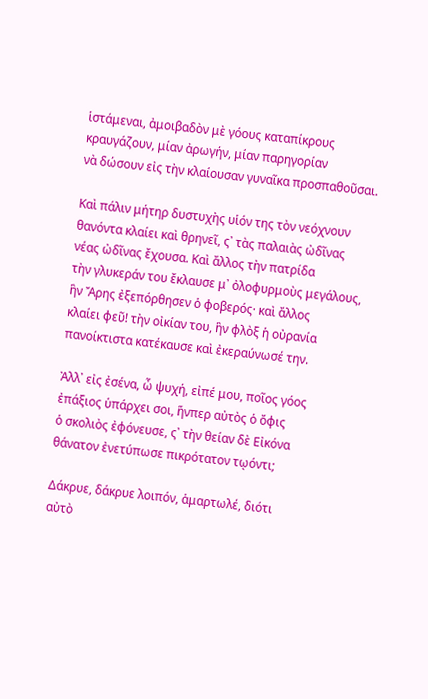ἱστάμεναι, ἀμοιβαδὸν μὲ γόους καταπίκρους
κραυγάζουν, μίαν ἀρωγήν, μίαν παρηγορίαν
νὰ δώσουν εἰς τὴν κλαίουσαν γυναῖκα προσπαθοῦσαι.

Καὶ πάλιν μήτηρ δυστυχὴς υἱόν της τὸν νεόχνουν
θανόντα κλαίει καὶ θρηνεῖ, ς᾽ τὰς παλαιὰς ὠδῖνας
νέας ὠδῖνας ἔχουσα. Καὶ ἄλλος τὴν πατρίδα
τὴν γλυκεράν του ἔκλαυσε μ᾽ ὀλοφυρμοὺς μεγάλους,
ἣν Ἄρης ἐξεπόρθησεν ὁ φοβερός· καὶ ἄλλος
κλαίει φεῦ! τὴν οἰκίαν του, ἣν φλὸξ ἡ οὐρανία
πανοίκτιστα κατέκαυσε καὶ ἐκεραύνωσέ την.

Ἀλλ᾽ εἰς ἐσένα, ὦ ψυχή, εἰπέ μου, ποῖος γόος
ἐπάξιος ὑπάρχει σοι, ἥνπερ αὐτὸς ὁ ὄφις
ὁ σκολιὸς ἐφόνευσε, ς᾽ τὴν θείαν δὲ Εἰκόνα
θάνατον ἐνετύπωσε πικρότατον τῳόντι;

Δάκρυε, δάκρυε λοιπόν, ἁμαρτωλέ, διότι
αὐτὸ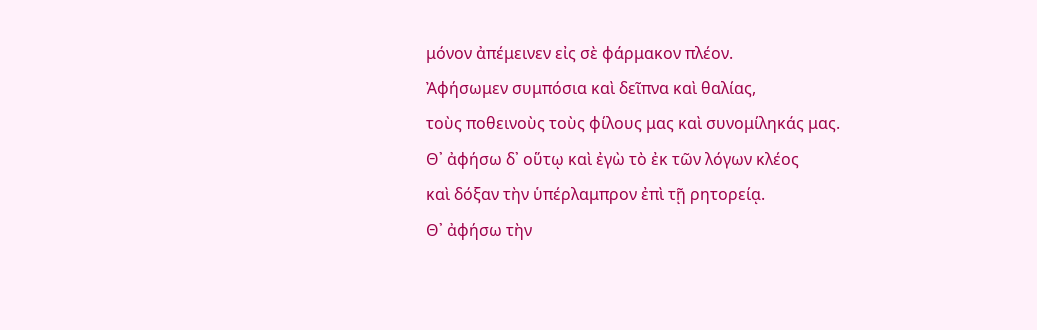μόνον ἀπέμεινεν εἰς σὲ φάρμακον πλέον.
Ἀφήσωμεν συμπόσια καὶ δεῖπνα καὶ θαλίας,
τοὺς ποθεινοὺς τοὺς φίλους μας καὶ συνομίληκάς μας.
Θ᾽ ἀφήσω δ᾽ οὕτῳ καὶ ἐγὼ τὸ ἐκ τῶν λόγων κλέος
καὶ δόξαν τὴν ὑπέρλαμπρον ἐπὶ τῇ ρητορείᾳ.
Θ᾽ ἀφήσω τὴν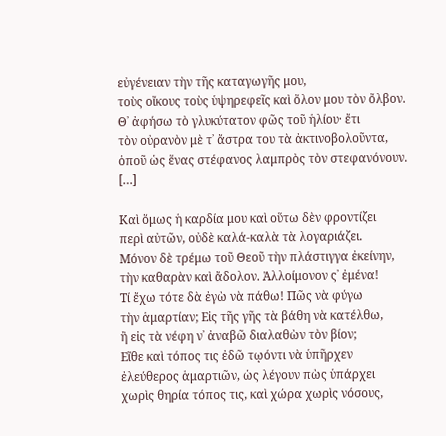εὐγένειαν τὴν τῆς καταγωγῆς μου,
τοὺς οἴκους τοὺς ὑψηρεφεῖς καὶ ὅλον μου τὸν ὄλβον.
Θ᾽ ἀφήσω τὸ γλυκύτατον φῶς τοῦ ἡλίου· ἔτι
τὸν οὐρανὸν μὲ τ᾽ ἄστρα του τὰ ἀκτινοβολοῦντα,
ὁποῦ ὡς ἕνας στέφανος λαμπρὸς τὸν στεφανόνουν.
[…]

Καὶ ὅμως ἡ καρδία μου καὶ οὕτω δὲν φροντίζει
περὶ αὐτῶν, οὐδὲ καλά-καλὰ τὰ λογαριάζει.
Μόνον δὲ τρέμω τοῦ Θεοῦ τὴν πλάστιγγα ἐκείνην,
τὴν καθαρὰν καὶ ἄδολον. Ἀλλοίμονον ς᾽ ἐμένα!
Τί ἔχω τότε δὰ ἐγὼ νὰ πάθω! Πῶς νὰ φύγω
τὴν ἁμαρτίαν; Εἰς τῆς γῆς τὰ βάθη νὰ κατέλθω,
ἢ εἰς τὰ νέφη ν᾽ ἀναβῶ διαλαθὼν τὸν βίον;
Εἴθε καὶ τόπος τις ἐδῶ τῳόντι νὰ ὑπῆρχεν
ἐλεύθερος ἁμαρτιῶν, ὡς λέγουν πὼς ὑπάρχει
χωρὶς θηρία τόπος τις, καὶ χώρα χωρὶς νόσους,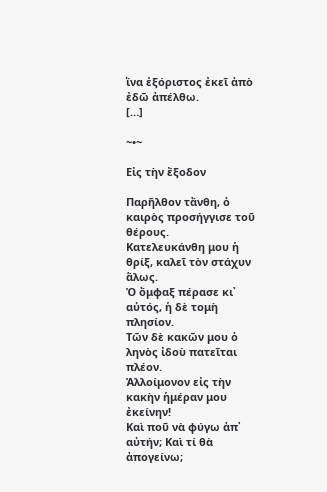ἵνα ἐξόριστος ἐκεῖ ἀπὸ ἐδῶ ἀπέλθω.
[…]

~•~

Εἰς τὴν ἔξοδον

Παρῆλθον τἄνθη, ὁ καιρὸς προσήγγισε τοῦ θέρους.
Κατελευκάνθη μου ἡ θρίξ, καλεῖ τὸν στάχυν ἅλως.
Ὁ ὄμφαξ πέρασε κι᾽ αὐτός, ἡ δὲ τομὴ πλησίον.
Τῶν δὲ κακῶν μου ὁ ληνὸς ἰδοὺ πατεῖται πλέον.
Ἀλλοίμονον εἰς τὴν κακὴν ἡμέραν μου ἐκείνην!
Καὶ ποῦ νὰ φύγω ἀπ᾽ αὐτήν; Καὶ τί θὰ ἀπογείνω;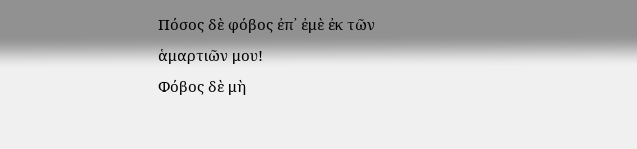Πόσος δὲ φόβος ἐπ᾽ ἐμὲ ἐκ τῶν ἁμαρτιῶν μου!
Φόβος δὲ μὴ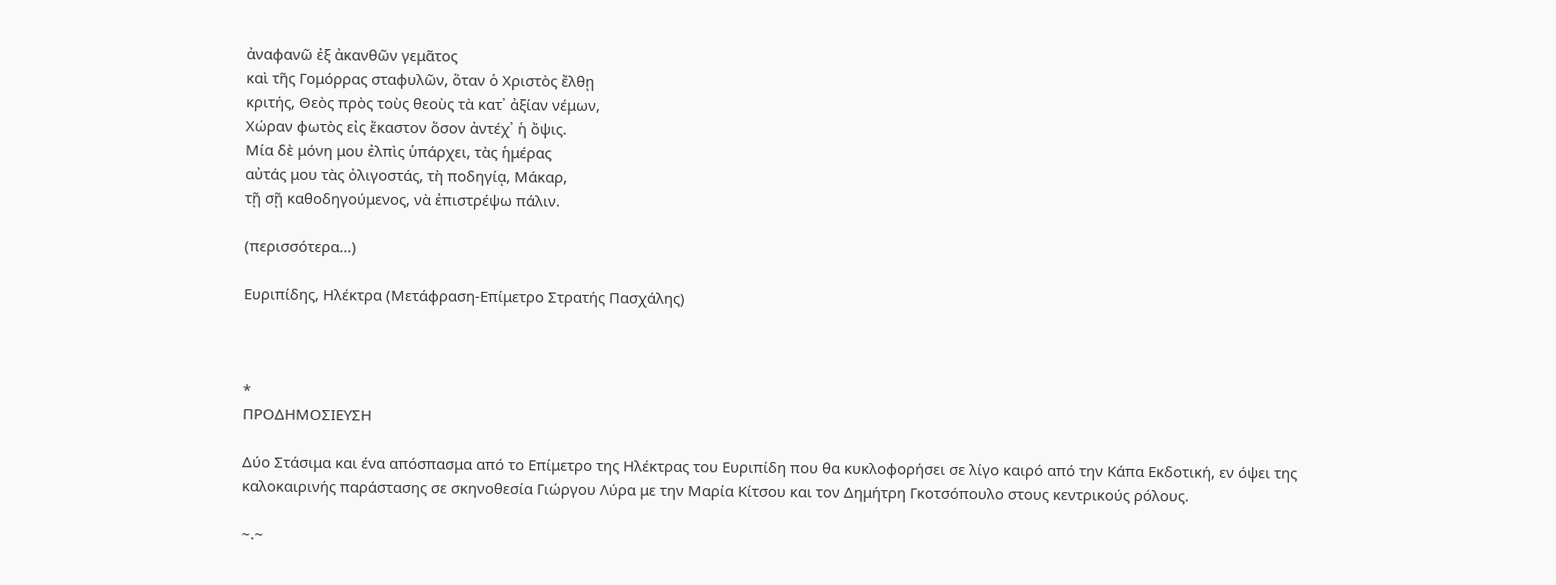ἀναφανῶ ἐξ ἀκανθῶν γεμᾶτος
καὶ τῆς Γομόρρας σταφυλῶν, ὅταν ὁ Χριστὸς ἔλθῃ
κριτής, Θεὸς πρὸς τοὺς θεοὺς τὰ κατ᾽ ἀξίαν νέμων,
Χώραν φωτὸς εἰς ἕκαστον ὅσον ἀντέχ᾽ ἡ ὄψις.
Μία δὲ μόνη μου ἐλπὶς ὑπάρχει, τὰς ἡμέρας
αὐτάς μου τὰς ὀλιγοστάς, τὴ ποδηγίᾳ, Μάκαρ,
τῇ σῇ καθοδηγούμενος, νὰ ἐπιστρέψω πάλιν.

(περισσότερα…)

Ευριπίδης, Ηλέκτρα (Μετάφραση-Επίμετρο Στρατής Πασχάλης)



*
ΠΡΟΔΗΜΟΣΙΕΥΣΗ

Δύο Στάσιμα και ένα απόσπασμα από το Επίμετρο της Ηλέκτρας του Ευριπίδη που θα κυκλοφορήσει σε λίγο καιρό από την Κάπα Εκδοτική, εν όψει της καλοκαιρινής παράστασης σε σκηνοθεσία Γιώργου Λύρα με την Μαρία Κίτσου και τον Δημήτρη Γκοτσόπουλο στους κεντρικούς ρόλους.

~.~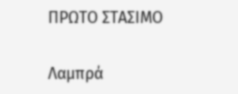ΠΡΩΤΟ ΣΤΑΣΙΜΟ

Λαμπρά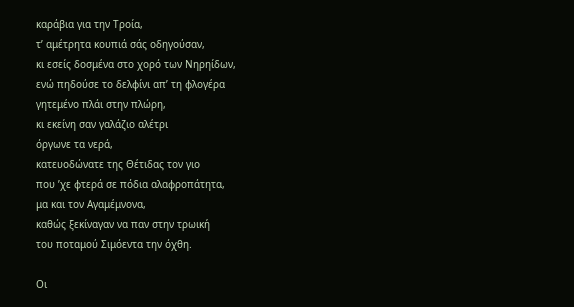καράβια για την Τροία,
τ’ αμέτρητα κουπιά σάς οδηγούσαν,
κι εσείς δοσμένα στο χορό των Νηρηίδων,
ενώ πηδούσε το δελφίνι απ’ τη φλογέρα
γητεμένο πλάι στην πλώρη,
κι εκείνη σαν γαλάζιο αλέτρι
όργωνε τα νερά,
κατευοδώνατε της Θέτιδας τον γιο
που ’χε φτερά σε πόδια αλαφροπάτητα,
μα και τον Αγαμέμνονα,
καθώς ξεκίναγαν να παν στην τρωική
του ποταμού Σιμόεντα την όχθη.

Οι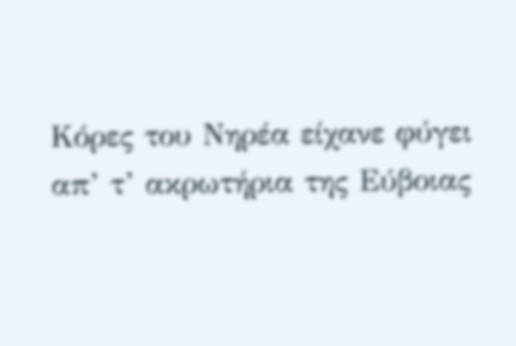Κόρες του Νηρέα είχανε φύγει
απ’ τ’ ακρωτήρια της Εύβοιας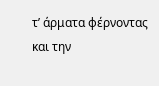τ’ άρματα φέρνοντας και την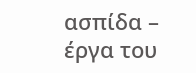ασπίδα –
έργα του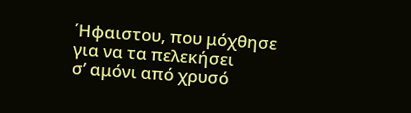΄Ηφαιστου, που μόχθησε
για να τα πελεκήσει
σ’ αμόνι από χρυσό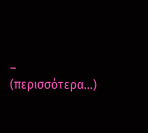– (περισσότερα…)